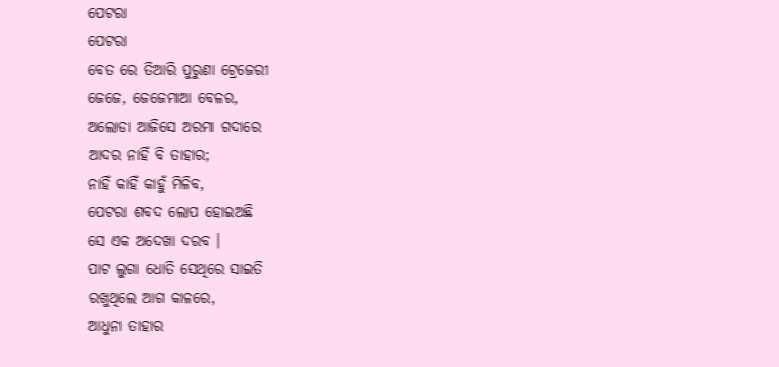ପେଟରା
ପେଟରା
ବେତ ରେ ତିଆରି ପୁରୁଣା ଟ୍ରେଜେରୀ
ଜେଜେ, ଜେଜେମାଆ ବେଳର,
ଅଲୋଡା ଆଜିସେ ଅରମା ଗଦାରେ
ଆଦର ନାହିଁ ବି ତାହାର;
ନାହିଁ କାହିଁ କାହୁଁ ମିଳିବ,
ପେଟରା ଶବଦ ଲୋପ ହୋଇଅଛି
ସେ ଏକ ଅଦେଖା ଦରବ ।
ପାଟ ଲୁଗା ଧୋତି ସେଥିରେ ସାଇତି
ରଖୁଥିଲେ ଆଗ କାଳରେ,
ଆଧୁନା ତାହାର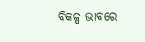ବିକଳ୍ପ ଭାବରେ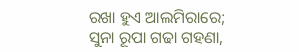ରଖା ହୁଏ ଆଲମିରାରେ;
ସୁନା ରୂପା ଗଢା ଗହଣା,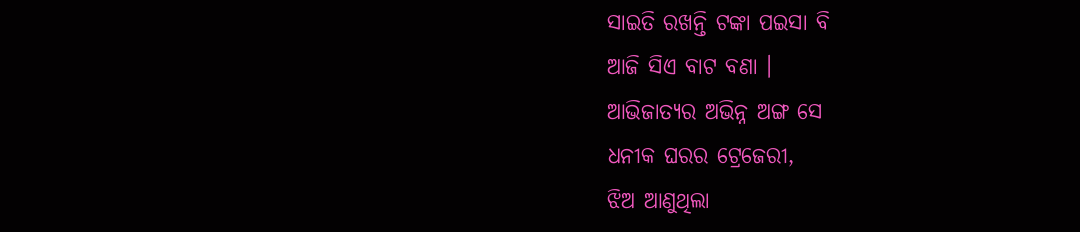ସାଇତି ରଖନ୍ତି ଟଙ୍କା ପଇସା ବି
ଆଜି ସିଏ ବାଟ ବଣା ।
ଆଭିଜାତ୍ୟର ଅଭିନ୍ନ ଅଙ୍ଗ ସେ
ଧନୀକ ଘରର ଟ୍ରେଜେରୀ,
ଝିଅ ଆଣୁଥିଲା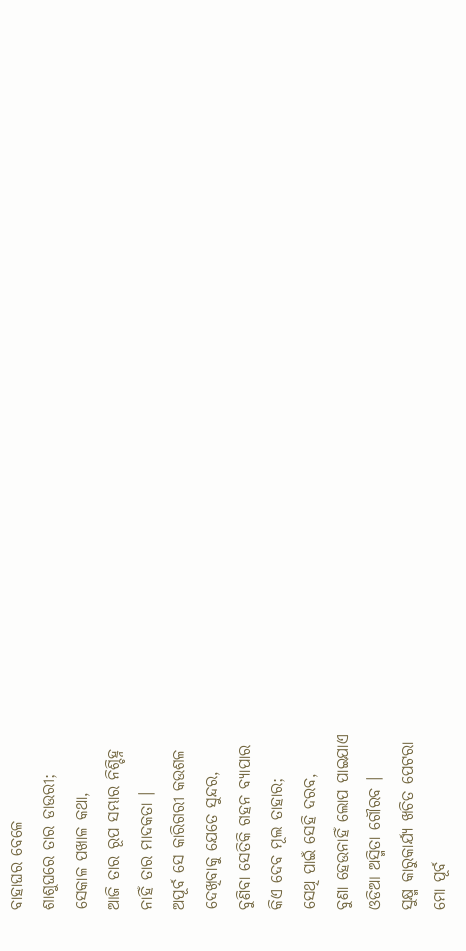ବାହାଘର ବେଳେ
ଶାଶୁଘରେ ତାର ଡାଉରୀ;
ସେକାଳ ପଖାଳ କଥା,
ଆଜି ତାର ରୂପ ସମ୍ଭାର ନିଶ୍ଚିହ୍ନ
ନାହିଁ ତାର ମାଦକତା ।
ଅପୂର୍ବ ସେ କାରିଗରୀ କଉଶଳ
ଦେଖିବାକୁ ଯେତେ ସୁନ୍ଦର,
ବୁଣିବା ସେତିକି ଗହନ ବ୍ୟାପାର
କିଏ ଦେବ ମୂଲ ତାହାର;
ସେଥି ପାଇଁ ସେହି ଦରବ,
ବୁଣା ହେଉନାହିଁ ଲୋପ ପାଇଯାଏ
ଓଡିଆ ଅସ୍ମିତା ଗୌରବ ।
ସୁକ୍ଷ୍ମ କାରୁକାର୍ଯ୍ୟ ଖଚିତ ପେଟରା
ମୋ ପୂର୍ବ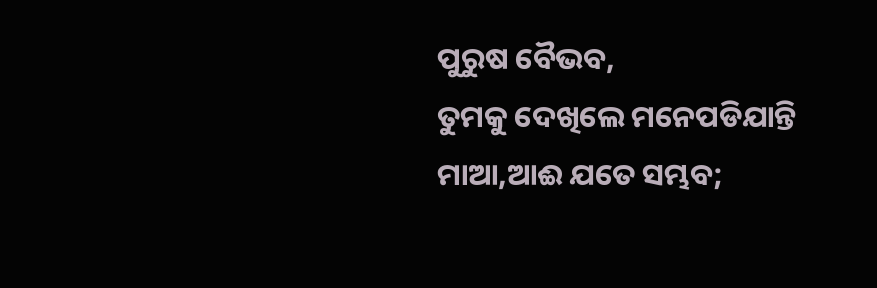ପୁରୁଷ ବୈଭବ,
ତୁମକୁ ଦେଖିଲେ ମନେପଡିଯାନ୍ତି
ମାଆ,ଆଈ ଯତେ ସମ୍ଭବ;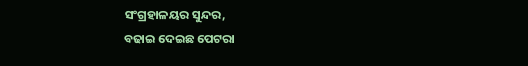ସଂଗ୍ରହାଳୟର ସୁନ୍ଦର,
ବଢାଇ ଦେଇଛ ପେଟରା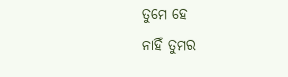ତୁମେ ହେ
ନାହିଁ ତୁମର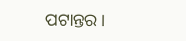ପଟାନ୍ତର ।